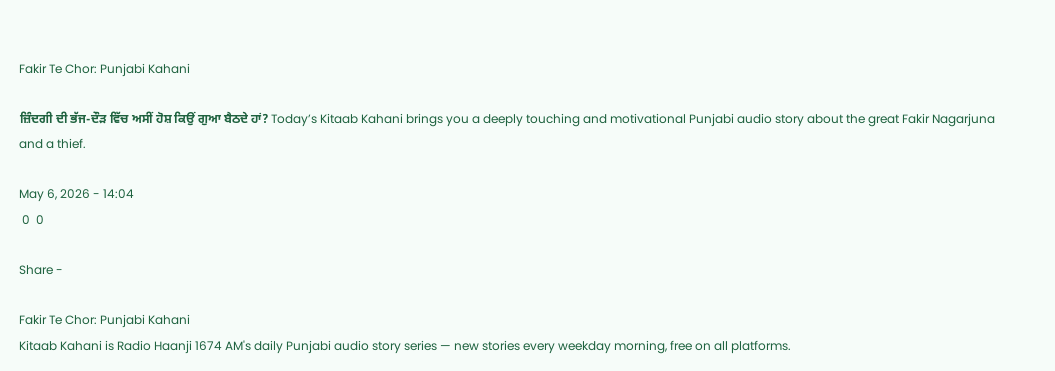Fakir Te Chor: Punjabi Kahani

ਜ਼ਿੰਦਗੀ ਦੀ ਭੱਜ-ਦੌੜ ਵਿੱਚ ਅਸੀਂ ਹੋਸ਼ ਕਿਉਂ ਗੁਆ ਬੈਠਦੇ ਹਾਂ? Today’s Kitaab Kahani brings you a deeply touching and motivational Punjabi audio story about the great Fakir Nagarjuna and a thief.

May 6, 2026 - 14:04
 0  0

Share -

Fakir Te Chor: Punjabi Kahani
Kitaab Kahani is Radio Haanji 1674 AM's daily Punjabi audio story series — new stories every weekday morning, free on all platforms.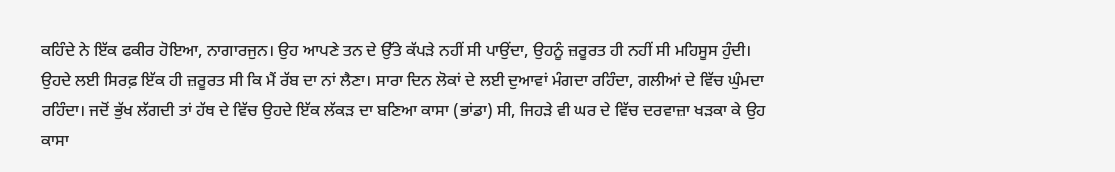ਕਹਿੰਦੇ ਨੇ ਇੱਕ ਫਕੀਰ ਹੋਇਆ, ਨਾਗਾਰਜੁਨ। ਉਹ ਆਪਣੇ ਤਨ ਦੇ ਉੱਤੇ ਕੱਪੜੇ ਨਹੀਂ ਸੀ ਪਾਉਂਦਾ, ਉਹਨੂੰ ਜ਼ਰੂਰਤ ਹੀ ਨਹੀਂ ਸੀ ਮਹਿਸੂਸ ਹੁੰਦੀ। ਉਹਦੇ ਲਈ ਸਿਰਫ਼ ਇੱਕ ਹੀ ਜ਼ਰੂਰਤ ਸੀ ਕਿ ਮੈਂ ਰੱਬ ਦਾ ਨਾਂ ਲੈਣਾ। ਸਾਰਾ ਦਿਨ ਲੋਕਾਂ ਦੇ ਲਈ ਦੁਆਵਾਂ ਮੰਗਦਾ ਰਹਿੰਦਾ, ਗਲੀਆਂ ਦੇ ਵਿੱਚ ਘੁੰਮਦਾ ਰਹਿੰਦਾ। ਜਦੋਂ ਭੁੱਖ ਲੱਗਦੀ ਤਾਂ ਹੱਥ ਦੇ ਵਿੱਚ ਉਹਦੇ ਇੱਕ ਲੱਕੜ ਦਾ ਬਣਿਆ ਕਾਸਾ (ਭਾਂਡਾ) ਸੀ, ਜਿਹੜੇ ਵੀ ਘਰ ਦੇ ਵਿੱਚ ਦਰਵਾਜ਼ਾ ਖੜਕਾ ਕੇ ਉਹ ਕਾਸਾ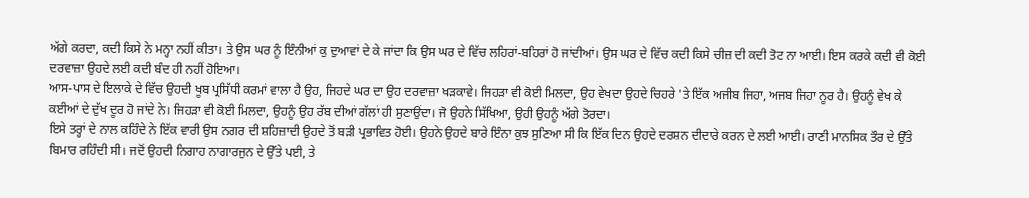ਅੱਗੇ ਕਰਦਾ, ਕਦੀ ਕਿਸੇ ਨੇ ਮਨ੍ਹਾ ਨਹੀਂ ਕੀਤਾ। ਤੇ ਉਸ ਘਰ ਨੂੰ ਇੰਨੀਆਂ ਕੁ ਦੁਆਵਾਂ ਦੇ ਕੇ ਜਾਂਦਾ ਕਿ ਉਸ ਘਰ ਦੇ ਵਿੱਚ ਲਹਿਰਾਂ-ਬਹਿਰਾਂ ਹੋ ਜਾਂਦੀਆਂ। ਉਸ ਘਰ ਦੇ ਵਿੱਚ ਕਦੀ ਕਿਸੇ ਚੀਜ਼ ਦੀ ਕਦੀ ਤੋਟ ਨਾ ਆਈ। ਇਸ ਕਰਕੇ ਕਦੀ ਵੀ ਕੋਈ ਦਰਵਾਜ਼ਾ ਉਹਦੇ ਲਈ ਕਦੀ ਬੰਦ ਹੀ ਨਹੀਂ ਹੋਇਆ।
ਆਸ-ਪਾਸ ਦੇ ਇਲਾਕੇ ਦੇ ਵਿੱਚ ਉਹਦੀ ਖੂਬ ਪ੍ਰਸਿੱਧੀ ਕਰਮਾਂ ਵਾਲਾ ਹੈ ਉਹ, ਜਿਹਦੇ ਘਰ ਦਾ ਉਹ ਦਰਵਾਜ਼ਾ ਖੜਕਾਵੇ। ਜਿਹੜਾ ਵੀ ਕੋਈ ਮਿਲਦਾ, ਉਹ ਵੇਖਦਾ ਉਹਦੇ ਚਿਹਰੇ 'ਤੇ ਇੱਕ ਅਜੀਬ ਜਿਹਾ, ਅਜਬ ਜਿਹਾ ਨੂਰ ਹੈ। ਉਹਨੂੰ ਵੇਖ ਕੇ ਕਈਆਂ ਦੇ ਦੁੱਖ ਦੂਰ ਹੋ ਜਾਂਦੇ ਨੇ। ਜਿਹੜਾ ਵੀ ਕੋਈ ਮਿਲਦਾ, ਉਹਨੂੰ ਉਹ ਰੱਬ ਦੀਆਂ ਗੱਲਾਂ ਹੀ ਸੁਣਾਉਂਦਾ। ਜੋ ਉਹਨੇ ਸਿੱਖਿਆ, ਉਹੀ ਉਹਨੂੰ ਅੱਗੇ ਤੋਰਦਾ।
ਇਸੇ ਤਰ੍ਹਾਂ ਦੇ ਨਾਲ ਕਹਿੰਦੇ ਨੇ ਇੱਕ ਵਾਰੀ ਉਸ ਨਗਰ ਦੀ ਸ਼ਹਿਜ਼ਾਦੀ ਉਹਦੇ ਤੋਂ ਬੜੀ ਪ੍ਰਭਾਵਿਤ ਹੋਈ। ਉਹਨੇ ਉਹਦੇ ਬਾਰੇ ਇੰਨਾ ਕੁਝ ਸੁਣਿਆ ਸੀ ਕਿ ਇੱਕ ਦਿਨ ਉਹਦੇ ਦਰਸ਼ਨ ਦੀਦਾਰੇ ਕਰਨ ਦੇ ਲਈ ਆਈ। ਰਾਣੀ ਮਾਨਸਿਕ ਤੌਰ ਦੇ ਉੱਤੇ ਬਿਮਾਰ ਰਹਿੰਦੀ ਸੀ। ਜਦੋਂ ਉਹਦੀ ਨਿਗਾਹ ਨਾਗਾਰਜੁਨ ਦੇ ਉੱਤੇ ਪਈ, ਤੇ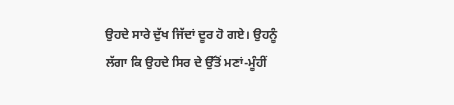ਉਹਦੇ ਸਾਰੇ ਦੁੱਖ ਜਿੱਦਾਂ ਦੂਰ ਹੋ ਗਏ। ਉਹਨੂੰ ਲੱਗਾ ਕਿ ਉਹਦੇ ਸਿਰ ਦੇ ਉੱਤੋਂ ਮਣਾਂ-ਮੂੰਹੀਂ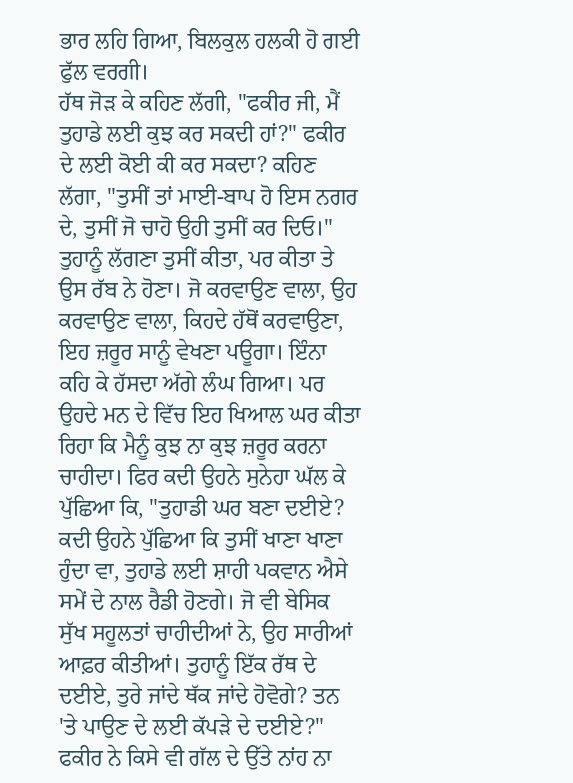ਭਾਰ ਲਹਿ ਗਿਆ, ਬਿਲਕੁਲ ਹਲਕੀ ਹੋ ਗਈ ਫੁੱਲ ਵਰਗੀ।
ਹੱਥ ਜੋੜ ਕੇ ਕਹਿਣ ਲੱਗੀ, "ਫਕੀਰ ਜੀ, ਮੈਂ ਤੁਹਾਡੇ ਲਈ ਕੁਝ ਕਰ ਸਕਦੀ ਹਾਂ?" ਫਕੀਰ ਦੇ ਲਈ ਕੋਈ ਕੀ ਕਰ ਸਕਦਾ? ਕਹਿਣ ਲੱਗਾ, "ਤੁਸੀਂ ਤਾਂ ਮਾਈ-ਬਾਪ ਹੋ ਇਸ ਨਗਰ ਦੇ, ਤੁਸੀਂ ਜੋ ਚਾਹੋ ਉਹੀ ਤੁਸੀਂ ਕਰ ਦਿਓ।" ਤੁਹਾਨੂੰ ਲੱਗਣਾ ਤੁਸੀਂ ਕੀਤਾ, ਪਰ ਕੀਤਾ ਤੇ ਉਸ ਰੱਬ ਨੇ ਹੋਣਾ। ਜੋ ਕਰਵਾਉਣ ਵਾਲਾ, ਉਹ ਕਰਵਾਉਣ ਵਾਲਾ, ਕਿਹਦੇ ਹੱਥੋਂ ਕਰਵਾਉਣਾ, ਇਹ ਜ਼ਰੂਰ ਸਾਨੂੰ ਵੇਖਣਾ ਪਊਗਾ। ਇੰਨਾ ਕਹਿ ਕੇ ਹੱਸਦਾ ਅੱਗੇ ਲੰਘ ਗਿਆ। ਪਰ ਉਹਦੇ ਮਨ ਦੇ ਵਿੱਚ ਇਹ ਖਿਆਲ ਘਰ ਕੀਤਾ ਰਿਹਾ ਕਿ ਮੈਨੂੰ ਕੁਝ ਨਾ ਕੁਝ ਜ਼ਰੂਰ ਕਰਨਾ ਚਾਹੀਦਾ। ਫਿਰ ਕਦੀ ਉਹਨੇ ਸੁਨੇਹਾ ਘੱਲ ਕੇ ਪੁੱਛਿਆ ਕਿ, "ਤੁਹਾਡੀ ਘਰ ਬਣਾ ਦਈਏ? ਕਦੀ ਉਹਨੇ ਪੁੱਛਿਆ ਕਿ ਤੁਸੀਂ ਖਾਣਾ ਖਾਣਾ ਹੁੰਦਾ ਵਾ, ਤੁਹਾਡੇ ਲਈ ਸ਼ਾਹੀ ਪਕਵਾਨ ਐਸੇ ਸਮੇਂ ਦੇ ਨਾਲ ਰੈਡੀ ਹੋਣਗੇ। ਜੋ ਵੀ ਬੇਸਿਕ ਸੁੱਖ ਸਹੂਲਤਾਂ ਚਾਹੀਦੀਆਂ ਨੇ, ਉਹ ਸਾਰੀਆਂ ਆਫ਼ਰ ਕੀਤੀਆਂ। ਤੁਹਾਨੂੰ ਇੱਕ ਰੱਥ ਦੇ ਦਈਏ, ਤੁਰੇ ਜਾਂਦੇ ਥੱਕ ਜਾਂਦੇ ਹੋਵੋਗੇ? ਤਨ 'ਤੇ ਪਾਉਣ ਦੇ ਲਈ ਕੱਪੜੇ ਦੇ ਦਈਏ?" ਫਕੀਰ ਨੇ ਕਿਸੇ ਵੀ ਗੱਲ ਦੇ ਉੱਤੇ ਨਾਂਹ ਨਾ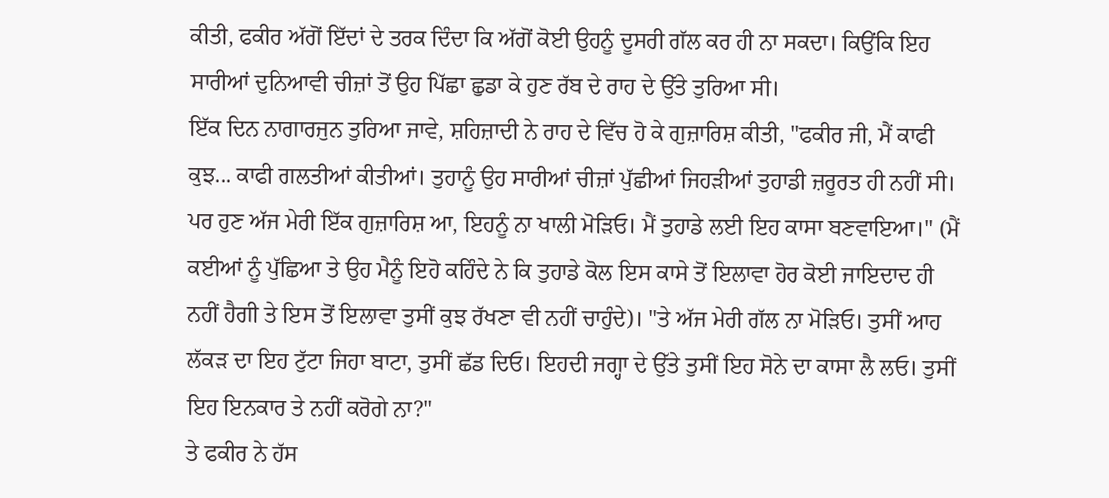ਕੀਤੀ, ਫਕੀਰ ਅੱਗੋਂ ਇੱਦਾਂ ਦੇ ਤਰਕ ਦਿੰਦਾ ਕਿ ਅੱਗੋਂ ਕੋਈ ਉਹਨੂੰ ਦੂਸਰੀ ਗੱਲ ਕਰ ਹੀ ਨਾ ਸਕਦਾ। ਕਿਉਂਕਿ ਇਹ ਸਾਰੀਆਂ ਦੁਨਿਆਵੀ ਚੀਜ਼ਾਂ ਤੋਂ ਉਹ ਪਿੱਛਾ ਛੁਡਾ ਕੇ ਹੁਣ ਰੱਬ ਦੇ ਰਾਹ ਦੇ ਉੱਤੇ ਤੁਰਿਆ ਸੀ।
ਇੱਕ ਦਿਨ ਨਾਗਾਰਜੁਨ ਤੁਰਿਆ ਜਾਵੇ, ਸ਼ਹਿਜ਼ਾਦੀ ਨੇ ਰਾਹ ਦੇ ਵਿੱਚ ਹੋ ਕੇ ਗੁਜ਼ਾਰਿਸ਼ ਕੀਤੀ, "ਫਕੀਰ ਜੀ, ਮੈਂ ਕਾਫੀ ਕੁਝ... ਕਾਫੀ ਗਲਤੀਆਂ ਕੀਤੀਆਂ। ਤੁਹਾਨੂੰ ਉਹ ਸਾਰੀਆਂ ਚੀਜ਼ਾਂ ਪੁੱਛੀਆਂ ਜਿਹੜੀਆਂ ਤੁਹਾਡੀ ਜ਼ਰੂਰਤ ਹੀ ਨਹੀਂ ਸੀ। ਪਰ ਹੁਣ ਅੱਜ ਮੇਰੀ ਇੱਕ ਗੁਜ਼ਾਰਿਸ਼ ਆ, ਇਹਨੂੰ ਨਾ ਖਾਲੀ ਮੋੜਿਓ। ਮੈਂ ਤੁਹਾਡੇ ਲਈ ਇਹ ਕਾਸਾ ਬਣਵਾਇਆ।" (ਮੈਂ ਕਈਆਂ ਨੂੰ ਪੁੱਛਿਆ ਤੇ ਉਹ ਮੈਨੂੰ ਇਹੋ ਕਹਿੰਦੇ ਨੇ ਕਿ ਤੁਹਾਡੇ ਕੋਲ ਇਸ ਕਾਸੇ ਤੋਂ ਇਲਾਵਾ ਹੋਰ ਕੋਈ ਜਾਇਦਾਦ ਹੀ ਨਹੀਂ ਹੈਗੀ ਤੇ ਇਸ ਤੋਂ ਇਲਾਵਾ ਤੁਸੀਂ ਕੁਝ ਰੱਖਣਾ ਵੀ ਨਹੀਂ ਚਾਹੁੰਦੇ)। "ਤੇ ਅੱਜ ਮੇਰੀ ਗੱਲ ਨਾ ਮੋੜਿਓ। ਤੁਸੀਂ ਆਹ ਲੱਕੜ ਦਾ ਇਹ ਟੁੱਟਾ ਜਿਹਾ ਬਾਟਾ, ਤੁਸੀਂ ਛੱਡ ਦਿਓ। ਇਹਦੀ ਜਗ੍ਹਾ ਦੇ ਉੱਤੇ ਤੁਸੀਂ ਇਹ ਸੋਨੇ ਦਾ ਕਾਸਾ ਲੈ ਲਓ। ਤੁਸੀਂ ਇਹ ਇਨਕਾਰ ਤੇ ਨਹੀਂ ਕਰੋਗੇ ਨਾ?"
ਤੇ ਫਕੀਰ ਨੇ ਹੱਸ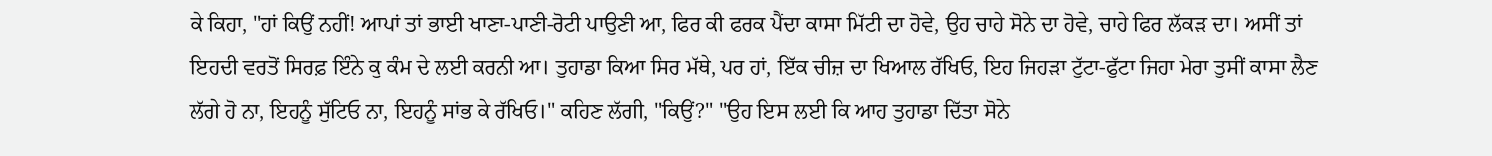ਕੇ ਕਿਹਾ, "ਹਾਂ ਕਿਉਂ ਨਹੀਂ! ਆਪਾਂ ਤਾਂ ਭਾਈ ਖਾਣਾ-ਪਾਣੀ-ਰੋਟੀ ਪਾਉਣੀ ਆ, ਫਿਰ ਕੀ ਫਰਕ ਪੈਂਦਾ ਕਾਸਾ ਮਿੱਟੀ ਦਾ ਹੋਵੇ, ਉਹ ਚਾਹੇ ਸੋਨੇ ਦਾ ਹੋਵੇ, ਚਾਹੇ ਫਿਰ ਲੱਕੜ ਦਾ। ਅਸੀਂ ਤਾਂ ਇਹਦੀ ਵਰਤੋਂ ਸਿਰਫ਼ ਇੰਨੇ ਕੁ ਕੰਮ ਦੇ ਲਈ ਕਰਨੀ ਆ। ਤੁਹਾਡਾ ਕਿਆ ਸਿਰ ਮੱਥੇ, ਪਰ ਹਾਂ, ਇੱਕ ਚੀਜ਼ ਦਾ ਖਿਆਲ ਰੱਖਿਓ, ਇਹ ਜਿਹੜਾ ਟੁੱਟਾ-ਫੁੱਟਾ ਜਿਹਾ ਮੇਰਾ ਤੁਸੀਂ ਕਾਸਾ ਲੈਣ ਲੱਗੇ ਹੋ ਨਾ, ਇਹਨੂੰ ਸੁੱਟਿਓ ਨਾ, ਇਹਨੂੰ ਸਾਂਭ ਕੇ ਰੱਖਿਓ।" ਕਹਿਣ ਲੱਗੀ, "ਕਿਉਂ?" "ਉਹ ਇਸ ਲਈ ਕਿ ਆਹ ਤੁਹਾਡਾ ਦਿੱਤਾ ਸੋਨੇ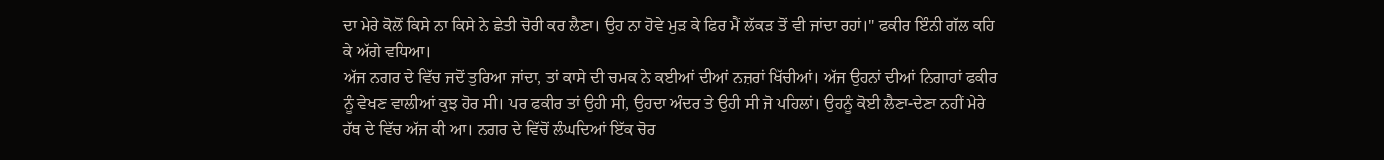ਦਾ ਮੇਰੇ ਕੋਲੋਂ ਕਿਸੇ ਨਾ ਕਿਸੇ ਨੇ ਛੇਤੀ ਚੋਰੀ ਕਰ ਲੈਣਾ। ਉਹ ਨਾ ਹੋਵੇ ਮੁੜ ਕੇ ਫਿਰ ਮੈਂ ਲੱਕੜ ਤੋਂ ਵੀ ਜਾਂਦਾ ਰਹਾਂ।" ਫਕੀਰ ਇੰਨੀ ਗੱਲ ਕਹਿ ਕੇ ਅੱਗੇ ਵਧਿਆ।
ਅੱਜ ਨਗਰ ਦੇ ਵਿੱਚ ਜਦੋਂ ਤੁਰਿਆ ਜਾਂਦਾ, ਤਾਂ ਕਾਸੇ ਦੀ ਚਮਕ ਨੇ ਕਈਆਂ ਦੀਆਂ ਨਜ਼ਰਾਂ ਖਿੱਚੀਆਂ। ਅੱਜ ਉਹਨਾਂ ਦੀਆਂ ਨਿਗਾਹਾਂ ਫਕੀਰ ਨੂੰ ਵੇਖਣ ਵਾਲੀਆਂ ਕੁਝ ਹੋਰ ਸੀ। ਪਰ ਫਕੀਰ ਤਾਂ ਉਹੀ ਸੀ, ਉਹਦਾ ਅੰਦਰ ਤੇ ਉਹੀ ਸੀ ਜੋ ਪਹਿਲਾਂ। ਉਹਨੂੰ ਕੋਈ ਲੈਣਾ-ਦੇਣਾ ਨਹੀਂ ਮੇਰੇ ਹੱਥ ਦੇ ਵਿੱਚ ਅੱਜ ਕੀ ਆ। ਨਗਰ ਦੇ ਵਿੱਚੋਂ ਲੰਘਦਿਆਂ ਇੱਕ ਚੋਰ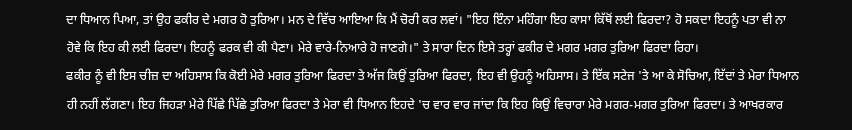ਦਾ ਧਿਆਨ ਪਿਆ, ਤਾਂ ਉਹ ਫਕੀਰ ਦੇ ਮਗਰ ਹੋ ਤੁਰਿਆ। ਮਨ ਦੇ ਵਿੱਚ ਆਇਆ ਕਿ ਮੈਂ ਚੋਰੀ ਕਰ ਲਵਾਂ। "ਇਹ ਇੰਨਾ ਮਹਿੰਗਾ ਇਹ ਕਾਸਾ ਕਿੱਥੋਂ ਲਈ ਫਿਰਦਾ? ਹੋ ਸਕਦਾ ਇਹਨੂੰ ਪਤਾ ਵੀ ਨਾ ਹੋਵੇ ਕਿ ਇਹ ਕੀ ਲਈ ਫਿਰਦਾ। ਇਹਨੂੰ ਫਰਕ ਵੀ ਕੀ ਪੈਣਾ। ਮੇਰੇ ਵਾਰੇ-ਨਿਆਰੇ ਹੋ ਜਾਣਗੇ।" ਤੇ ਸਾਰਾ ਦਿਨ ਇਸੇ ਤਰ੍ਹਾਂ ਫਕੀਰ ਦੇ ਮਗਰ ਮਗਰ ਤੁਰਿਆ ਫਿਰਦਾ ਰਿਹਾ।
ਫਕੀਰ ਨੂੰ ਵੀ ਇਸ ਚੀਜ਼ ਦਾ ਅਹਿਸਾਸ ਕਿ ਕੋਈ ਮੇਰੇ ਮਗਰ ਤੁਰਿਆ ਫਿਰਦਾ ਤੇ ਅੱਜ ਕਿਉਂ ਤੁਰਿਆ ਫਿਰਦਾ, ਇਹ ਵੀ ਉਹਨੂੰ ਅਹਿਸਾਸ। ਤੇ ਇੱਕ ਸਟੇਜ 'ਤੇ ਆ ਕੇ ਸੋਚਿਆ, ਇੱਦਾਂ ਤੇ ਮੇਰਾ ਧਿਆਨ ਹੀ ਨਹੀਂ ਲੱਗਣਾ। ਇਹ ਜਿਹੜਾ ਮੇਰੇ ਪਿੱਛੇ ਪਿੱਛੇ ਤੁਰਿਆ ਫਿਰਦਾ ਤੇ ਮੇਰਾ ਵੀ ਧਿਆਨ ਇਹਦੇ 'ਚ ਵਾਰ ਵਾਰ ਜਾਂਦਾ ਕਿ ਇਹ ਕਿਉਂ ਵਿਚਾਰਾ ਮੇਰੇ ਮਗਰ-ਮਗਰ ਤੁਰਿਆ ਫਿਰਦਾ। ਤੇ ਆਖਰਕਾਰ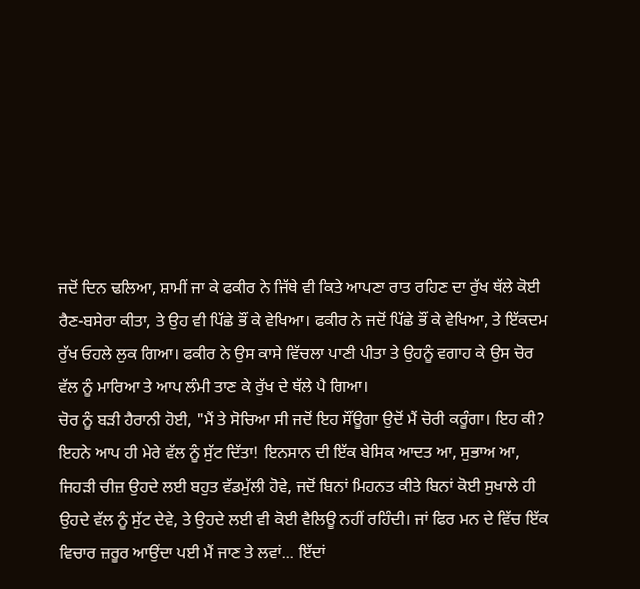ਜਦੋਂ ਦਿਨ ਢਲਿਆ, ਸ਼ਾਮੀਂ ਜਾ ਕੇ ਫਕੀਰ ਨੇ ਜਿੱਥੇ ਵੀ ਕਿਤੇ ਆਪਣਾ ਰਾਤ ਰਹਿਣ ਦਾ ਰੁੱਖ ਥੱਲੇ ਕੋਈ ਰੈਣ-ਬਸੇਰਾ ਕੀਤਾ, ਤੇ ਉਹ ਵੀ ਪਿੱਛੇ ਭੌਂ ਕੇ ਵੇਖਿਆ। ਫਕੀਰ ਨੇ ਜਦੋਂ ਪਿੱਛੇ ਭੌਂ ਕੇ ਵੇਖਿਆ, ਤੇ ਇੱਕਦਮ ਰੁੱਖ ਓਹਲੇ ਲੁਕ ਗਿਆ। ਫਕੀਰ ਨੇ ਉਸ ਕਾਸੇ ਵਿੱਚਲਾ ਪਾਣੀ ਪੀਤਾ ਤੇ ਉਹਨੂੰ ਵਗਾਹ ਕੇ ਉਸ ਚੋਰ ਵੱਲ ਨੂੰ ਮਾਰਿਆ ਤੇ ਆਪ ਲੰਮੀ ਤਾਣ ਕੇ ਰੁੱਖ ਦੇ ਥੱਲੇ ਪੈ ਗਿਆ।
ਚੋਰ ਨੂੰ ਬੜੀ ਹੈਰਾਨੀ ਹੋਈ, "ਮੈਂ ਤੇ ਸੋਚਿਆ ਸੀ ਜਦੋਂ ਇਹ ਸੌਂਊਗਾ ਉਦੋਂ ਮੈਂ ਚੋਰੀ ਕਰੂੰਗਾ। ਇਹ ਕੀ? ਇਹਨੇ ਆਪ ਹੀ ਮੇਰੇ ਵੱਲ ਨੂੰ ਸੁੱਟ ਦਿੱਤਾ! ਇਨਸਾਨ ਦੀ ਇੱਕ ਬੇਸਿਕ ਆਦਤ ਆ, ਸੁਭਾਅ ਆ, ਜਿਹੜੀ ਚੀਜ਼ ਉਹਦੇ ਲਈ ਬਹੁਤ ਵੱਡਮੁੱਲੀ ਹੋਵੇ, ਜਦੋਂ ਬਿਨਾਂ ਮਿਹਨਤ ਕੀਤੇ ਬਿਨਾਂ ਕੋਈ ਸੁਖਾਲੇ ਹੀ ਉਹਦੇ ਵੱਲ ਨੂੰ ਸੁੱਟ ਦੇਵੇ, ਤੇ ਉਹਦੇ ਲਈ ਵੀ ਕੋਈ ਵੈਲਿਊ ਨਹੀਂ ਰਹਿੰਦੀ। ਜਾਂ ਫਿਰ ਮਨ ਦੇ ਵਿੱਚ ਇੱਕ ਵਿਚਾਰ ਜ਼ਰੂਰ ਆਉਂਦਾ ਪਈ ਮੈਂ ਜਾਣ ਤੇ ਲਵਾਂ... ਇੱਦਾਂ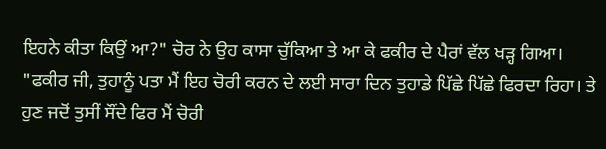ਇਹਨੇ ਕੀਤਾ ਕਿਉਂ ਆ?" ਚੋਰ ਨੇ ਉਹ ਕਾਸਾ ਚੁੱਕਿਆ ਤੇ ਆ ਕੇ ਫਕੀਰ ਦੇ ਪੈਰਾਂ ਵੱਲ ਖੜ੍ਹ ਗਿਆ। "ਫਕੀਰ ਜੀ, ਤੁਹਾਨੂੰ ਪਤਾ ਮੈਂ ਇਹ ਚੋਰੀ ਕਰਨ ਦੇ ਲਈ ਸਾਰਾ ਦਿਨ ਤੁਹਾਡੇ ਪਿੱਛੇ ਪਿੱਛੇ ਫਿਰਦਾ ਰਿਹਾ। ਤੇ ਹੁਣ ਜਦੋਂ ਤੁਸੀਂ ਸੌਂਦੇ ਫਿਰ ਮੈਂ ਚੋਰੀ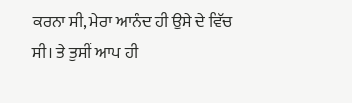ਕਰਨਾ ਸੀ, ਮੇਰਾ ਆਨੰਦ ਹੀ ਉਸੇ ਦੇ ਵਿੱਚ ਸੀ। ਤੇ ਤੁਸੀਂ ਆਪ ਹੀ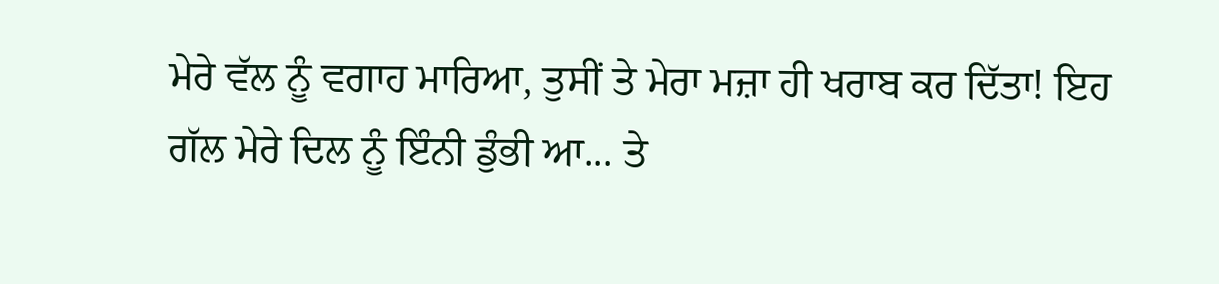ਮੇਰੇ ਵੱਲ ਨੂੰ ਵਗਾਹ ਮਾਰਿਆ, ਤੁਸੀਂ ਤੇ ਮੇਰਾ ਮਜ਼ਾ ਹੀ ਖਰਾਬ ਕਰ ਦਿੱਤਾ! ਇਹ ਗੱਲ ਮੇਰੇ ਦਿਲ ਨੂੰ ਇੰਨੀ ਡੁੰਭੀ ਆ... ਤੇ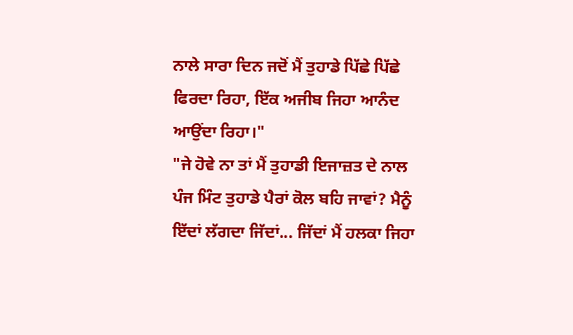ਨਾਲੇ ਸਾਰਾ ਦਿਨ ਜਦੋਂ ਮੈਂ ਤੁਹਾਡੇ ਪਿੱਛੇ ਪਿੱਛੇ ਫਿਰਦਾ ਰਿਹਾ, ਇੱਕ ਅਜੀਬ ਜਿਹਾ ਆਨੰਦ ਆਉਂਦਾ ਰਿਹਾ।"
"ਜੇ ਹੋਵੇ ਨਾ ਤਾਂ ਮੈਂ ਤੁਹਾਡੀ ਇਜਾਜ਼ਤ ਦੇ ਨਾਲ ਪੰਜ ਮਿੰਟ ਤੁਹਾਡੇ ਪੈਰਾਂ ਕੋਲ ਬਹਿ ਜਾਵਾਂ? ਮੈਨੂੰ ਇੱਦਾਂ ਲੱਗਦਾ ਜਿੱਦਾਂ... ਜਿੱਦਾਂ ਮੈਂ ਹਲਕਾ ਜਿਹਾ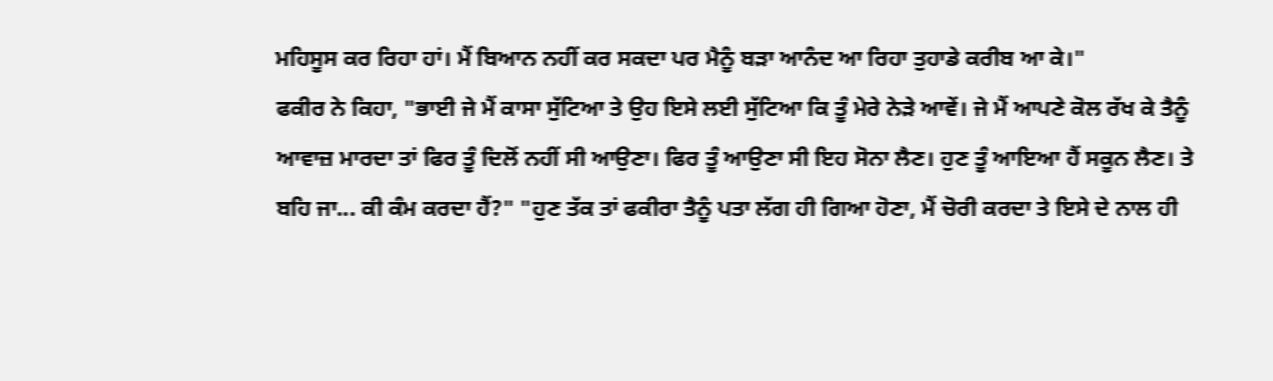ਮਹਿਸੂਸ ਕਰ ਰਿਹਾ ਹਾਂ। ਮੈਂ ਬਿਆਨ ਨਹੀਂ ਕਰ ਸਕਦਾ ਪਰ ਮੈਨੂੰ ਬੜਾ ਆਨੰਦ ਆ ਰਿਹਾ ਤੁਹਾਡੇ ਕਰੀਬ ਆ ਕੇ।"
ਫਕੀਰ ਨੇ ਕਿਹਾ, "ਭਾਈ ਜੇ ਮੈਂ ਕਾਸਾ ਸੁੱਟਿਆ ਤੇ ਉਹ ਇਸੇ ਲਈ ਸੁੱਟਿਆ ਕਿ ਤੂੰ ਮੇਰੇ ਨੇੜੇ ਆਵੇਂ। ਜੇ ਮੈਂ ਆਪਣੇ ਕੋਲ ਰੱਖ ਕੇ ਤੈਨੂੰ ਆਵਾਜ਼ ਮਾਰਦਾ ਤਾਂ ਫਿਰ ਤੂੰ ਦਿਲੋਂ ਨਹੀਂ ਸੀ ਆਉਣਾ। ਫਿਰ ਤੂੰ ਆਉਣਾ ਸੀ ਇਹ ਸੋਨਾ ਲੈਣ। ਹੁਣ ਤੂੰ ਆਇਆ ਹੈਂ ਸਕੂਨ ਲੈਣ। ਤੇ ਬਹਿ ਜਾ... ਕੀ ਕੰਮ ਕਰਦਾ ਹੈਂ?" "ਹੁਣ ਤੱਕ ਤਾਂ ਫਕੀਰਾ ਤੈਨੂੰ ਪਤਾ ਲੱਗ ਹੀ ਗਿਆ ਹੋਣਾ, ਮੈਂ ਚੋਰੀ ਕਰਦਾ ਤੇ ਇਸੇ ਦੇ ਨਾਲ ਹੀ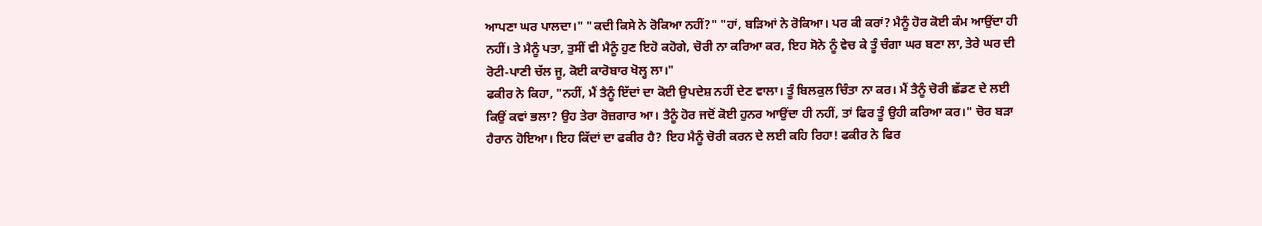ਆਪਣਾ ਘਰ ਪਾਲਦਾ।" "ਕਦੀ ਕਿਸੇ ਨੇ ਰੋਕਿਆ ਨਹੀਂ?" "ਹਾਂ, ਬੜਿਆਂ ਨੇ ਰੋਕਿਆ। ਪਰ ਕੀ ਕਰਾਂ? ਮੈਨੂੰ ਹੋਰ ਕੋਈ ਕੰਮ ਆਉਂਦਾ ਹੀ ਨਹੀਂ। ਤੇ ਮੈਨੂੰ ਪਤਾ, ਤੁਸੀਂ ਵੀ ਮੈਨੂੰ ਹੁਣ ਇਹੋ ਕਹੋਗੇ, ਚੋਰੀ ਨਾ ਕਰਿਆ ਕਰ, ਇਹ ਸੋਨੇ ਨੂੰ ਵੇਚ ਕੇ ਤੂੰ ਚੰਗਾ ਘਰ ਬਣਾ ਲਾ, ਤੇਰੇ ਘਰ ਦੀ ਰੋਟੀ-ਪਾਣੀ ਚੱਲ ਜੂ, ਕੋਈ ਕਾਰੋਬਾਰ ਖੋਲ੍ਹ ਲਾ।"
ਫਕੀਰ ਨੇ ਕਿਹਾ, "ਨਹੀਂ, ਮੈਂ ਤੈਨੂੰ ਇੱਦਾਂ ਦਾ ਕੋਈ ਉਪਦੇਸ਼ ਨਹੀਂ ਦੇਣ ਵਾਲਾ। ਤੂੰ ਬਿਲਕੁਲ ਚਿੰਤਾ ਨਾ ਕਰ। ਮੈਂ ਤੈਨੂੰ ਚੋਰੀ ਛੱਡਣ ਦੇ ਲਈ ਕਿਉਂ ਕਵਾਂ ਭਲਾ? ਉਹ ਤੇਰਾ ਰੋਜ਼ਗਾਰ ਆ। ਤੈਨੂੰ ਹੋਰ ਜਦੋਂ ਕੋਈ ਹੁਨਰ ਆਉਂਦਾ ਹੀ ਨਹੀਂ, ਤਾਂ ਫਿਰ ਤੂੰ ਉਹੀ ਕਰਿਆ ਕਰ।" ਚੋਰ ਬੜਾ ਹੈਰਾਨ ਹੋਇਆ। ਇਹ ਕਿੱਦਾਂ ਦਾ ਫਕੀਰ ਹੈ? ਇਹ ਮੈਨੂੰ ਚੋਰੀ ਕਰਨ ਦੇ ਲਈ ਕਹਿ ਰਿਹਾ! ਫਕੀਰ ਨੇ ਫਿਰ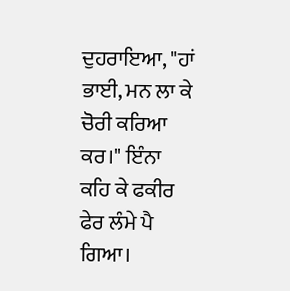ਦੁਹਰਾਇਆ, "ਹਾਂ ਭਾਈ, ਮਨ ਲਾ ਕੇ ਚੋਰੀ ਕਰਿਆ ਕਰ।" ਇੰਨਾ ਕਹਿ ਕੇ ਫਕੀਰ ਫੇਰ ਲੰਮੇ ਪੈ ਗਿਆ।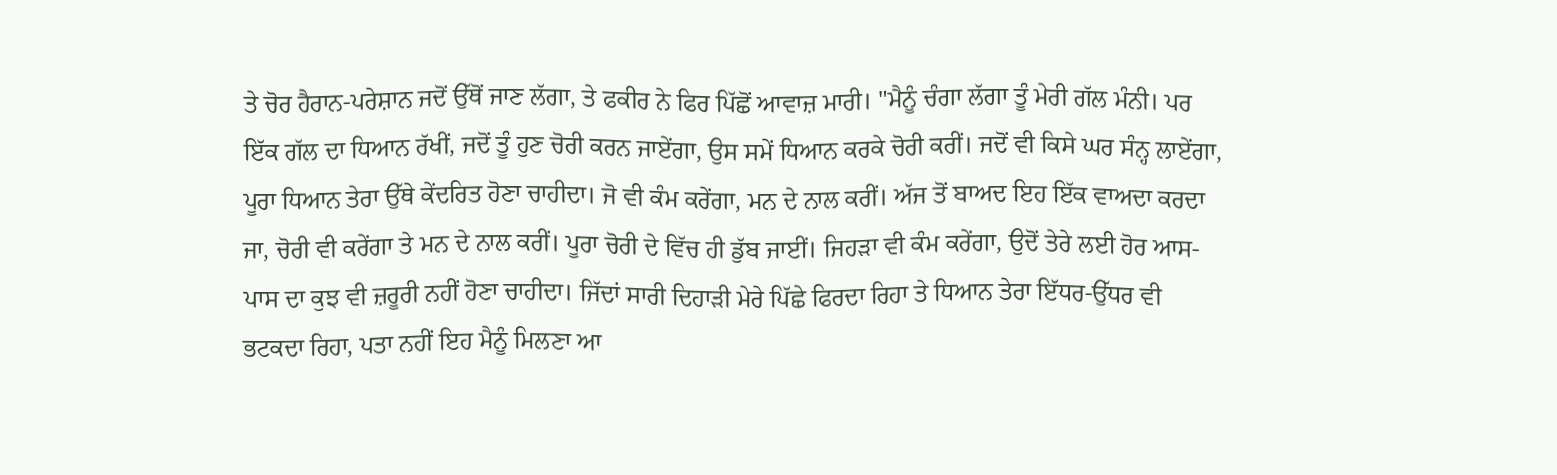ਤੇ ਚੋਰ ਹੈਰਾਨ-ਪਰੇਸ਼ਾਨ ਜਦੋਂ ਉੱਥੋਂ ਜਾਣ ਲੱਗਾ, ਤੇ ਫਕੀਰ ਨੇ ਫਿਰ ਪਿੱਛੋਂ ਆਵਾਜ਼ ਮਾਰੀ। "ਮੈਨੂੰ ਚੰਗਾ ਲੱਗਾ ਤੂੰ ਮੇਰੀ ਗੱਲ ਮੰਨੀ। ਪਰ ਇੱਕ ਗੱਲ ਦਾ ਧਿਆਨ ਰੱਖੀਂ, ਜਦੋਂ ਤੂੰ ਹੁਣ ਚੋਰੀ ਕਰਨ ਜਾਏਂਗਾ, ਉਸ ਸਮੇਂ ਧਿਆਨ ਕਰਕੇ ਚੋਰੀ ਕਰੀਂ। ਜਦੋਂ ਵੀ ਕਿਸੇ ਘਰ ਸੰਨ੍ਹ ਲਾਏਂਗਾ, ਪੂਰਾ ਧਿਆਨ ਤੇਰਾ ਉੱਥੇ ਕੇਂਦਰਿਤ ਹੋਣਾ ਚਾਹੀਦਾ। ਜੋ ਵੀ ਕੰਮ ਕਰੇਂਗਾ, ਮਨ ਦੇ ਨਾਲ ਕਰੀਂ। ਅੱਜ ਤੋਂ ਬਾਅਦ ਇਹ ਇੱਕ ਵਾਅਦਾ ਕਰਦਾ ਜਾ, ਚੋਰੀ ਵੀ ਕਰੇਂਗਾ ਤੇ ਮਨ ਦੇ ਨਾਲ ਕਰੀਂ। ਪੂਰਾ ਚੋਰੀ ਦੇ ਵਿੱਚ ਹੀ ਡੁੱਬ ਜਾਈਂ। ਜਿਹੜਾ ਵੀ ਕੰਮ ਕਰੇਂਗਾ, ਉਦੋਂ ਤੇਰੇ ਲਈ ਹੋਰ ਆਸ-ਪਾਸ ਦਾ ਕੁਝ ਵੀ ਜ਼ਰੂਰੀ ਨਹੀਂ ਹੋਣਾ ਚਾਹੀਦਾ। ਜਿੱਦਾਂ ਸਾਰੀ ਦਿਹਾੜੀ ਮੇਰੇ ਪਿੱਛੇ ਫਿਰਦਾ ਰਿਹਾ ਤੇ ਧਿਆਨ ਤੇਰਾ ਇੱਧਰ-ਉੱਧਰ ਵੀ ਭਟਕਦਾ ਰਿਹਾ, ਪਤਾ ਨਹੀਂ ਇਹ ਮੈਨੂੰ ਮਿਲਣਾ ਆ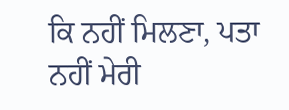ਕਿ ਨਹੀਂ ਮਿਲਣਾ, ਪਤਾ ਨਹੀਂ ਮੇਰੀ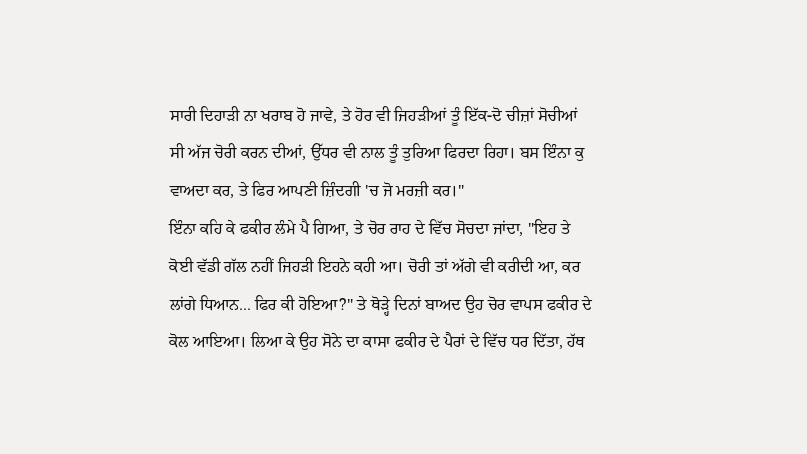ਸਾਰੀ ਦਿਹਾੜੀ ਨਾ ਖਰਾਬ ਹੋ ਜਾਵੇ, ਤੇ ਹੋਰ ਵੀ ਜਿਹੜੀਆਂ ਤੂੰ ਇੱਕ-ਦੋ ਚੀਜ਼ਾਂ ਸੋਚੀਆਂ ਸੀ ਅੱਜ ਚੋਰੀ ਕਰਨ ਦੀਆਂ, ਉੱਧਰ ਵੀ ਨਾਲ ਤੂੰ ਤੁਰਿਆ ਫਿਰਦਾ ਰਿਹਾ। ਬਸ ਇੰਨਾ ਕੁ ਵਾਅਦਾ ਕਰ, ਤੇ ਫਿਰ ਆਪਣੀ ਜ਼ਿੰਦਗੀ 'ਚ ਜੋ ਮਰਜ਼ੀ ਕਰ।"
ਇੰਨਾ ਕਹਿ ਕੇ ਫਕੀਰ ਲੰਮੇ ਪੈ ਗਿਆ, ਤੇ ਚੋਰ ਰਾਹ ਦੇ ਵਿੱਚ ਸੋਚਦਾ ਜਾਂਦਾ, "ਇਹ ਤੇ ਕੋਈ ਵੱਡੀ ਗੱਲ ਨਹੀਂ ਜਿਹੜੀ ਇਹਨੇ ਕਹੀ ਆ। ਚੋਰੀ ਤਾਂ ਅੱਗੇ ਵੀ ਕਰੀਦੀ ਆ, ਕਰ ਲਾਂਗੇ ਧਿਆਨ... ਫਿਰ ਕੀ ਹੋਇਆ?" ਤੇ ਥੋੜ੍ਹੇ ਦਿਨਾਂ ਬਾਅਦ ਉਹ ਚੋਰ ਵਾਪਸ ਫਕੀਰ ਦੇ ਕੋਲ ਆਇਆ। ਲਿਆ ਕੇ ਉਹ ਸੋਨੇ ਦਾ ਕਾਸਾ ਫਕੀਰ ਦੇ ਪੈਰਾਂ ਦੇ ਵਿੱਚ ਧਰ ਦਿੱਤਾ, ਹੱਥ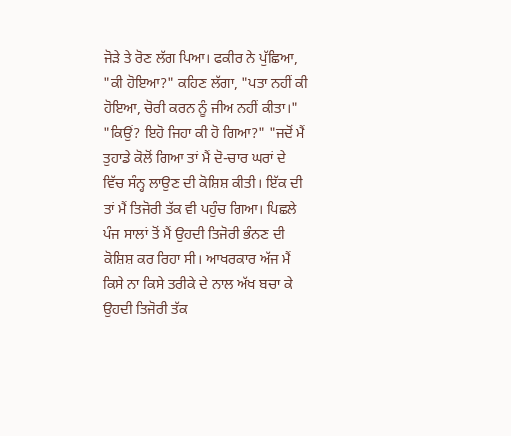ਜੋੜੇ ਤੇ ਰੋਣ ਲੱਗ ਪਿਆ। ਫਕੀਰ ਨੇ ਪੁੱਛਿਆ, "ਕੀ ਹੋਇਆ?" ਕਹਿਣ ਲੱਗਾ, "ਪਤਾ ਨਹੀਂ ਕੀ ਹੋਇਆ, ਚੋਰੀ ਕਰਨ ਨੂੰ ਜੀਅ ਨਹੀਂ ਕੀਤਾ।" "ਕਿਉਂ? ਇਹੋ ਜਿਹਾ ਕੀ ਹੋ ਗਿਆ?" "ਜਦੋਂ ਮੈਂ ਤੁਹਾਡੇ ਕੋਲੋਂ ਗਿਆ ਤਾਂ ਮੈਂ ਦੋ-ਚਾਰ ਘਰਾਂ ਦੇ ਵਿੱਚ ਸੰਨ੍ਹ ਲਾਉਣ ਦੀ ਕੋਸ਼ਿਸ਼ ਕੀਤੀ। ਇੱਕ ਦੀ ਤਾਂ ਮੈਂ ਤਿਜੋਰੀ ਤੱਕ ਵੀ ਪਹੁੰਚ ਗਿਆ। ਪਿਛਲੇ ਪੰਜ ਸਾਲਾਂ ਤੋਂ ਮੈਂ ਉਹਦੀ ਤਿਜੋਰੀ ਭੰਨਣ ਦੀ ਕੋਸ਼ਿਸ਼ ਕਰ ਰਿਹਾ ਸੀ। ਆਖਰਕਾਰ ਅੱਜ ਮੈਂ ਕਿਸੇ ਨਾ ਕਿਸੇ ਤਰੀਕੇ ਦੇ ਨਾਲ ਅੱਖ ਬਚਾ ਕੇ ਉਹਦੀ ਤਿਜੋਰੀ ਤੱਕ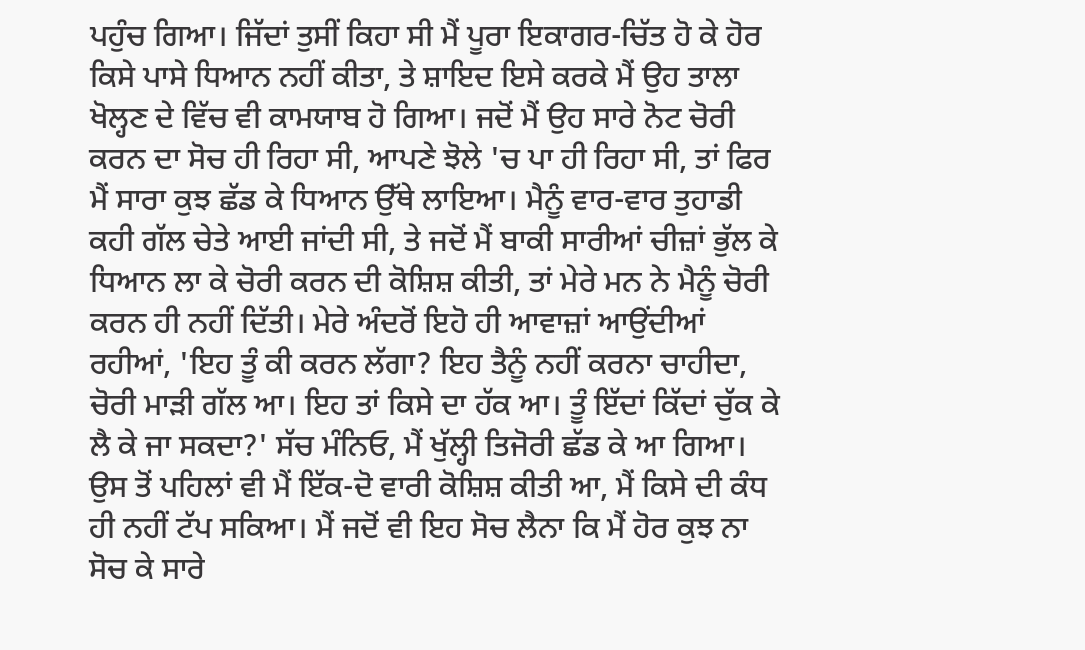ਪਹੁੰਚ ਗਿਆ। ਜਿੱਦਾਂ ਤੁਸੀਂ ਕਿਹਾ ਸੀ ਮੈਂ ਪੂਰਾ ਇਕਾਗਰ-ਚਿੱਤ ਹੋ ਕੇ ਹੋਰ ਕਿਸੇ ਪਾਸੇ ਧਿਆਨ ਨਹੀਂ ਕੀਤਾ, ਤੇ ਸ਼ਾਇਦ ਇਸੇ ਕਰਕੇ ਮੈਂ ਉਹ ਤਾਲਾ ਖੋਲ੍ਹਣ ਦੇ ਵਿੱਚ ਵੀ ਕਾਮਯਾਬ ਹੋ ਗਿਆ। ਜਦੋਂ ਮੈਂ ਉਹ ਸਾਰੇ ਨੋਟ ਚੋਰੀ ਕਰਨ ਦਾ ਸੋਚ ਹੀ ਰਿਹਾ ਸੀ, ਆਪਣੇ ਝੋਲੇ 'ਚ ਪਾ ਹੀ ਰਿਹਾ ਸੀ, ਤਾਂ ਫਿਰ ਮੈਂ ਸਾਰਾ ਕੁਝ ਛੱਡ ਕੇ ਧਿਆਨ ਉੱਥੇ ਲਾਇਆ। ਮੈਨੂੰ ਵਾਰ-ਵਾਰ ਤੁਹਾਡੀ ਕਹੀ ਗੱਲ ਚੇਤੇ ਆਈ ਜਾਂਦੀ ਸੀ, ਤੇ ਜਦੋਂ ਮੈਂ ਬਾਕੀ ਸਾਰੀਆਂ ਚੀਜ਼ਾਂ ਭੁੱਲ ਕੇ ਧਿਆਨ ਲਾ ਕੇ ਚੋਰੀ ਕਰਨ ਦੀ ਕੋਸ਼ਿਸ਼ ਕੀਤੀ, ਤਾਂ ਮੇਰੇ ਮਨ ਨੇ ਮੈਨੂੰ ਚੋਰੀ ਕਰਨ ਹੀ ਨਹੀਂ ਦਿੱਤੀ। ਮੇਰੇ ਅੰਦਰੋਂ ਇਹੋ ਹੀ ਆਵਾਜ਼ਾਂ ਆਉਂਦੀਆਂ ਰਹੀਆਂ, 'ਇਹ ਤੂੰ ਕੀ ਕਰਨ ਲੱਗਾ? ਇਹ ਤੈਨੂੰ ਨਹੀਂ ਕਰਨਾ ਚਾਹੀਦਾ, ਚੋਰੀ ਮਾੜੀ ਗੱਲ ਆ। ਇਹ ਤਾਂ ਕਿਸੇ ਦਾ ਹੱਕ ਆ। ਤੂੰ ਇੱਦਾਂ ਕਿੱਦਾਂ ਚੁੱਕ ਕੇ ਲੈ ਕੇ ਜਾ ਸਕਦਾ?' ਸੱਚ ਮੰਨਿਓ, ਮੈਂ ਖੁੱਲ੍ਹੀ ਤਿਜੋਰੀ ਛੱਡ ਕੇ ਆ ਗਿਆ। ਉਸ ਤੋਂ ਪਹਿਲਾਂ ਵੀ ਮੈਂ ਇੱਕ-ਦੋ ਵਾਰੀ ਕੋਸ਼ਿਸ਼ ਕੀਤੀ ਆ, ਮੈਂ ਕਿਸੇ ਦੀ ਕੰਧ ਹੀ ਨਹੀਂ ਟੱਪ ਸਕਿਆ। ਮੈਂ ਜਦੋਂ ਵੀ ਇਹ ਸੋਚ ਲੈਨਾ ਕਿ ਮੈਂ ਹੋਰ ਕੁਝ ਨਾ ਸੋਚ ਕੇ ਸਾਰੇ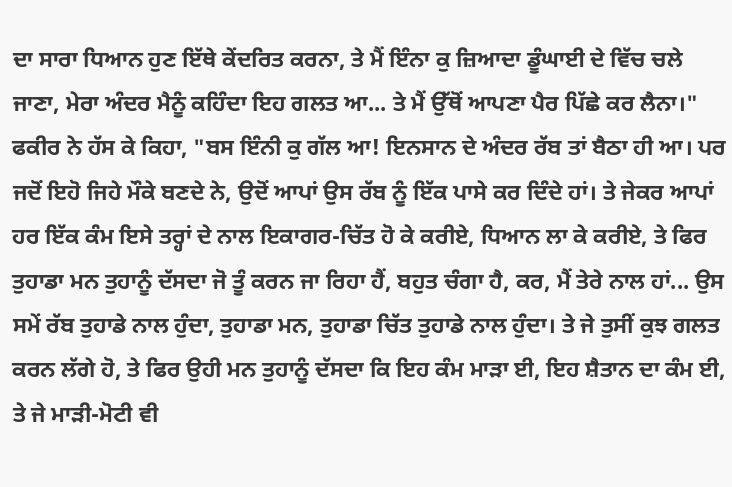ਦਾ ਸਾਰਾ ਧਿਆਨ ਹੁਣ ਇੱਥੇ ਕੇਂਦਰਿਤ ਕਰਨਾ, ਤੇ ਮੈਂ ਇੰਨਾ ਕੁ ਜ਼ਿਆਦਾ ਡੂੰਘਾਈ ਦੇ ਵਿੱਚ ਚਲੇ ਜਾਣਾ, ਮੇਰਾ ਅੰਦਰ ਮੈਨੂੰ ਕਹਿੰਦਾ ਇਹ ਗਲਤ ਆ... ਤੇ ਮੈਂ ਉੱਥੋਂ ਆਪਣਾ ਪੈਰ ਪਿੱਛੇ ਕਰ ਲੈਨਾ।"
ਫਕੀਰ ਨੇ ਹੱਸ ਕੇ ਕਿਹਾ, "ਬਸ ਇੰਨੀ ਕੁ ਗੱਲ ਆ! ਇਨਸਾਨ ਦੇ ਅੰਦਰ ਰੱਬ ਤਾਂ ਬੈਠਾ ਹੀ ਆ। ਪਰ ਜਦੋਂ ਇਹੋ ਜਿਹੇ ਮੌਕੇ ਬਣਦੇ ਨੇ, ਉਦੋਂ ਆਪਾਂ ਉਸ ਰੱਬ ਨੂੰ ਇੱਕ ਪਾਸੇ ਕਰ ਦਿੰਦੇ ਹਾਂ। ਤੇ ਜੇਕਰ ਆਪਾਂ ਹਰ ਇੱਕ ਕੰਮ ਇਸੇ ਤਰ੍ਹਾਂ ਦੇ ਨਾਲ ਇਕਾਗਰ-ਚਿੱਤ ਹੋ ਕੇ ਕਰੀਏ, ਧਿਆਨ ਲਾ ਕੇ ਕਰੀਏ, ਤੇ ਫਿਰ ਤੁਹਾਡਾ ਮਨ ਤੁਹਾਨੂੰ ਦੱਸਦਾ ਜੋ ਤੂੰ ਕਰਨ ਜਾ ਰਿਹਾ ਹੈਂ, ਬਹੁਤ ਚੰਗਾ ਹੈ, ਕਰ, ਮੈਂ ਤੇਰੇ ਨਾਲ ਹਾਂ... ਉਸ ਸਮੇਂ ਰੱਬ ਤੁਹਾਡੇ ਨਾਲ ਹੁੰਦਾ, ਤੁਹਾਡਾ ਮਨ, ਤੁਹਾਡਾ ਚਿੱਤ ਤੁਹਾਡੇ ਨਾਲ ਹੁੰਦਾ। ਤੇ ਜੇ ਤੁਸੀਂ ਕੁਝ ਗਲਤ ਕਰਨ ਲੱਗੇ ਹੋ, ਤੇ ਫਿਰ ਉਹੀ ਮਨ ਤੁਹਾਨੂੰ ਦੱਸਦਾ ਕਿ ਇਹ ਕੰਮ ਮਾੜਾ ਈ, ਇਹ ਸ਼ੈਤਾਨ ਦਾ ਕੰਮ ਈ, ਤੇ ਜੇ ਮਾੜੀ-ਮੋਟੀ ਵੀ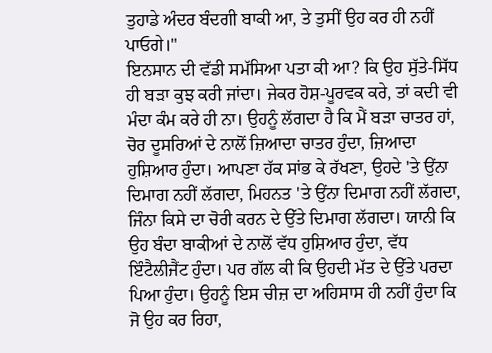ਤੁਹਾਡੇ ਅੰਦਰ ਬੰਦਗੀ ਬਾਕੀ ਆ, ਤੇ ਤੁਸੀਂ ਉਹ ਕਰ ਹੀ ਨਹੀਂ ਪਾਓਗੇ।"
ਇਨਸਾਨ ਦੀ ਵੱਡੀ ਸਮੱਸਿਆ ਪਤਾ ਕੀ ਆ? ਕਿ ਉਹ ਸੁੱਤੇ-ਸਿੱਧ ਹੀ ਬੜਾ ਕੁਝ ਕਰੀ ਜਾਂਦਾ। ਜੇਕਰ ਹੋਸ਼-ਪੂਰਵਕ ਕਰੇ, ਤਾਂ ਕਦੀ ਵੀ ਮੰਦਾ ਕੰਮ ਕਰੇ ਹੀ ਨਾ। ਉਹਨੂੰ ਲੱਗਦਾ ਹੈ ਕਿ ਮੈਂ ਬੜਾ ਚਾਤਰ ਹਾਂ, ਚੋਰ ਦੂਸਰਿਆਂ ਦੇ ਨਾਲੋਂ ਜ਼ਿਆਦਾ ਚਾਤਰ ਹੁੰਦਾ, ਜ਼ਿਆਦਾ ਹੁਸ਼ਿਆਰ ਹੁੰਦਾ। ਆਪਣਾ ਹੱਕ ਸਾਂਭ ਕੇ ਰੱਖਣਾ, ਉਹਦੇ 'ਤੇ ਉਂਨਾ ਦਿਮਾਗ ਨਹੀਂ ਲੱਗਦਾ, ਮਿਹਨਤ 'ਤੇ ਉਂਨਾ ਦਿਮਾਗ ਨਹੀਂ ਲੱਗਦਾ, ਜਿੰਨਾ ਕਿਸੇ ਦਾ ਚੋਰੀ ਕਰਨ ਦੇ ਉੱਤੇ ਦਿਮਾਗ ਲੱਗਦਾ। ਯਾਨੀ ਕਿ ਉਹ ਬੰਦਾ ਬਾਕੀਆਂ ਦੇ ਨਾਲੋਂ ਵੱਧ ਹੁਸ਼ਿਆਰ ਹੁੰਦਾ, ਵੱਧ ਇੰਟੈਲੀਜੈਂਟ ਹੁੰਦਾ। ਪਰ ਗੱਲ ਕੀ ਕਿ ਉਹਦੀ ਮੱਤ ਦੇ ਉੱਤੇ ਪਰਦਾ ਪਿਆ ਹੁੰਦਾ। ਉਹਨੂੰ ਇਸ ਚੀਜ਼ ਦਾ ਅਹਿਸਾਸ ਹੀ ਨਹੀਂ ਹੁੰਦਾ ਕਿ ਜੋ ਉਹ ਕਰ ਰਿਹਾ,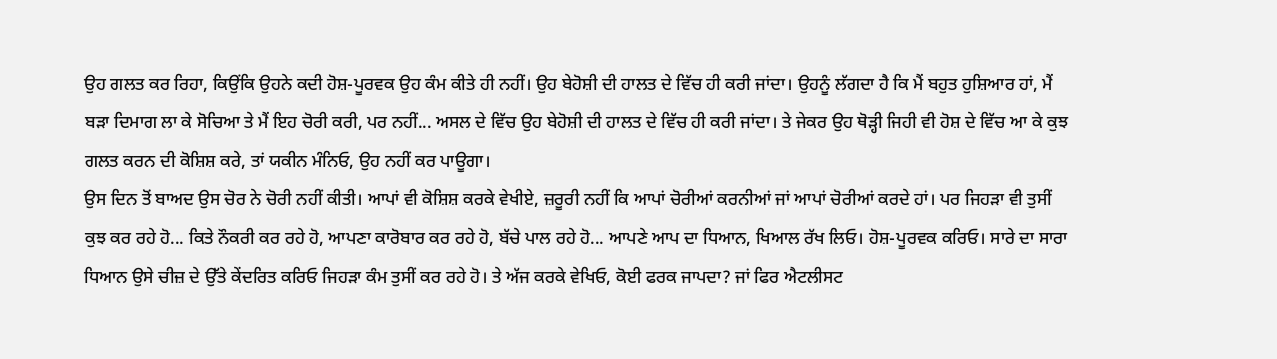ਉਹ ਗਲਤ ਕਰ ਰਿਹਾ, ਕਿਉਂਕਿ ਉਹਨੇ ਕਦੀ ਹੋਸ਼-ਪੂਰਵਕ ਉਹ ਕੰਮ ਕੀਤੇ ਹੀ ਨਹੀਂ। ਉਹ ਬੇਹੋਸ਼ੀ ਦੀ ਹਾਲਤ ਦੇ ਵਿੱਚ ਹੀ ਕਰੀ ਜਾਂਦਾ। ਉਹਨੂੰ ਲੱਗਦਾ ਹੈ ਕਿ ਮੈਂ ਬਹੁਤ ਹੁਸ਼ਿਆਰ ਹਾਂ, ਮੈਂ ਬੜਾ ਦਿਮਾਗ ਲਾ ਕੇ ਸੋਚਿਆ ਤੇ ਮੈਂ ਇਹ ਚੋਰੀ ਕਰੀ, ਪਰ ਨਹੀਂ... ਅਸਲ ਦੇ ਵਿੱਚ ਉਹ ਬੇਹੋਸ਼ੀ ਦੀ ਹਾਲਤ ਦੇ ਵਿੱਚ ਹੀ ਕਰੀ ਜਾਂਦਾ। ਤੇ ਜੇਕਰ ਉਹ ਥੋੜ੍ਹੀ ਜਿਹੀ ਵੀ ਹੋਸ਼ ਦੇ ਵਿੱਚ ਆ ਕੇ ਕੁਝ ਗਲਤ ਕਰਨ ਦੀ ਕੋਸ਼ਿਸ਼ ਕਰੇ, ਤਾਂ ਯਕੀਨ ਮੰਨਿਓ, ਉਹ ਨਹੀਂ ਕਰ ਪਾਊਗਾ।
ਉਸ ਦਿਨ ਤੋਂ ਬਾਅਦ ਉਸ ਚੋਰ ਨੇ ਚੋਰੀ ਨਹੀਂ ਕੀਤੀ। ਆਪਾਂ ਵੀ ਕੋਸ਼ਿਸ਼ ਕਰਕੇ ਵੇਖੀਏ, ਜ਼ਰੂਰੀ ਨਹੀਂ ਕਿ ਆਪਾਂ ਚੋਰੀਆਂ ਕਰਨੀਆਂ ਜਾਂ ਆਪਾਂ ਚੋਰੀਆਂ ਕਰਦੇ ਹਾਂ। ਪਰ ਜਿਹੜਾ ਵੀ ਤੁਸੀਂ ਕੁਝ ਕਰ ਰਹੇ ਹੋ... ਕਿਤੇ ਨੌਕਰੀ ਕਰ ਰਹੇ ਹੋ, ਆਪਣਾ ਕਾਰੋਬਾਰ ਕਰ ਰਹੇ ਹੋ, ਬੱਚੇ ਪਾਲ ਰਹੇ ਹੋ... ਆਪਣੇ ਆਪ ਦਾ ਧਿਆਨ, ਖਿਆਲ ਰੱਖ ਲਿਓ। ਹੋਸ਼-ਪੂਰਵਕ ਕਰਿਓ। ਸਾਰੇ ਦਾ ਸਾਰਾ ਧਿਆਨ ਉਸੇ ਚੀਜ਼ ਦੇ ਉੱਤੇ ਕੇਂਦਰਿਤ ਕਰਿਓ ਜਿਹੜਾ ਕੰਮ ਤੁਸੀਂ ਕਰ ਰਹੇ ਹੋ। ਤੇ ਅੱਜ ਕਰਕੇ ਵੇਖਿਓ, ਕੋਈ ਫਰਕ ਜਾਪਦਾ? ਜਾਂ ਫਿਰ ਐਟਲੀਸਟ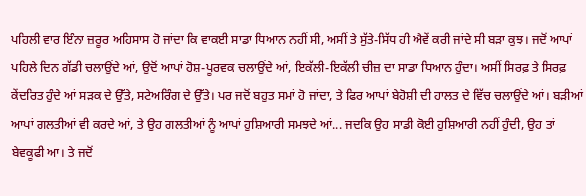ਪਹਿਲੀ ਵਾਰ ਇੰਨਾ ਜ਼ਰੂਰ ਅਹਿਸਾਸ ਹੋ ਜਾਂਦਾ ਕਿ ਵਾਕਈ ਸਾਡਾ ਧਿਆਨ ਨਹੀਂ ਸੀ, ਅਸੀਂ ਤੇ ਸੁੱਤੇ-ਸਿੱਧ ਹੀ ਐਵੇਂ ਕਰੀ ਜਾਂਦੇ ਸੀ ਬੜਾ ਕੁਝ। ਜਦੋਂ ਆਪਾਂ ਪਹਿਲੇ ਦਿਨ ਗੱਡੀ ਚਲਾਉਂਦੇ ਆਂ, ਉਦੋਂ ਆਪਾਂ ਹੋਸ਼-ਪੂਰਵਕ ਚਲਾਉਂਦੇ ਆਂ, ਇਕੱਲੀ-ਇਕੱਲੀ ਚੀਜ਼ ਦਾ ਸਾਡਾ ਧਿਆਨ ਹੁੰਦਾ। ਅਸੀਂ ਸਿਰਫ਼ ਤੇ ਸਿਰਫ਼ ਕੇਂਦਰਿਤ ਹੁੰਦੇ ਆਂ ਸੜਕ ਦੇ ਉੱਤੇ, ਸਟੇਅਰਿੰਗ ਦੇ ਉੱਤੇ। ਪਰ ਜਦੋਂ ਬਹੁਤ ਸਮਾਂ ਹੋ ਜਾਂਦਾ, ਤੇ ਫਿਰ ਆਪਾਂ ਬੇਹੋਸ਼ੀ ਦੀ ਹਾਲਤ ਦੇ ਵਿੱਚ ਚਲਾਉਂਦੇ ਆਂ। ਬੜੀਆਂ ਆਪਾਂ ਗਲਤੀਆਂ ਵੀ ਕਰਦੇ ਆਂ, ਤੇ ਉਹ ਗਲਤੀਆਂ ਨੂੰ ਆਪਾਂ ਹੁਸ਼ਿਆਰੀ ਸਮਝਦੇ ਆਂ... ਜਦਕਿ ਉਹ ਸਾਡੀ ਕੋਈ ਹੁਸ਼ਿਆਰੀ ਨਹੀਂ ਹੁੰਦੀ, ਉਹ ਤਾਂ ਬੇਵਕੂਫੀ ਆ। ਤੇ ਜਦੋਂ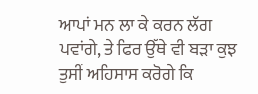ਆਪਾਂ ਮਨ ਲਾ ਕੇ ਕਰਨ ਲੱਗ ਪਵਾਂਗੇ, ਤੇ ਫਿਰ ਉੱਥੇ ਵੀ ਬੜਾ ਕੁਝ ਤੁਸੀਂ ਅਹਿਸਾਸ ਕਰੋਗੇ ਕਿ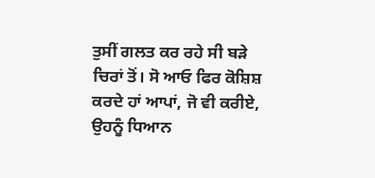ਤੁਸੀਂ ਗਲਤ ਕਰ ਰਹੇ ਸੀ ਬੜੇ ਚਿਰਾਂ ਤੋਂ। ਸੋ ਆਓ ਫਿਰ ਕੋਸ਼ਿਸ਼ ਕਰਦੇ ਹਾਂ ਆਪਾਂ, ਜੋ ਵੀ ਕਰੀਏ, ਉਹਨੂੰ ਧਿਆਨ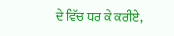ਦੇ ਵਿੱਚ ਧਰ ਕੇ ਕਰੀਏ,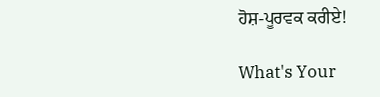ਹੋਸ਼-ਪੂਰਵਕ ਕਰੀਏ!

What's Your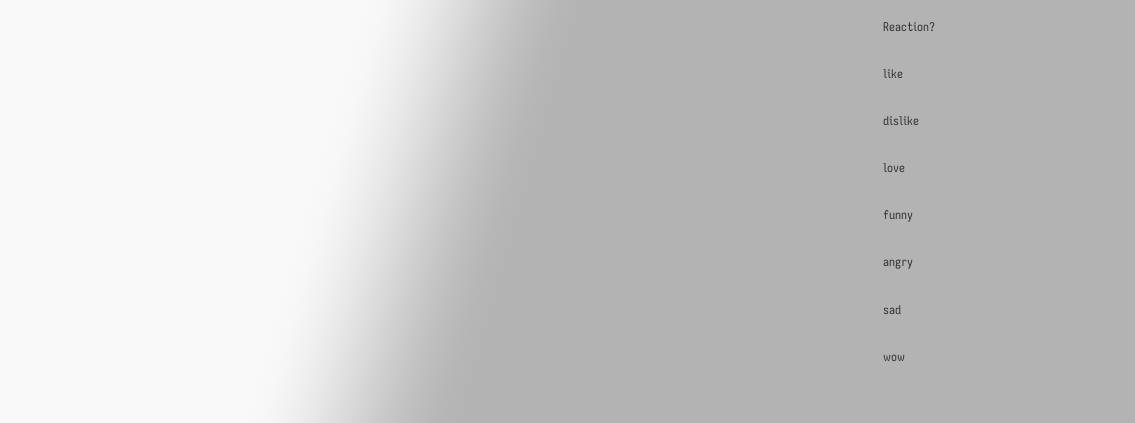Reaction?

like

dislike

love

funny

angry

sad

wow